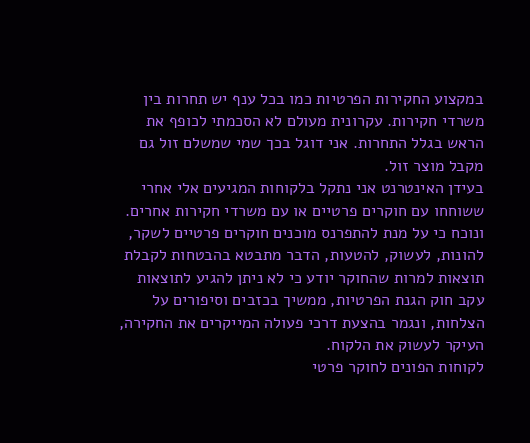במקצוע החקירות הפרטיות כמו בכל ענף יש תחרות בין משרדי חקירות. עקרונית מעולם לא הסכמתי לכופף את הראש בגלל התחרות. אני דוגל בכך שמי שמשלם זול גם מקבל מוצר זול.
בעידן האינטרנט אני נתקל בלקוחות המגיעים אלי אחרי ששוחחו עם חוקרים פרטיים או עם משרדי חקירות אחרים. ונוכח כי על מנת להתפרנס מוכנים חוקרים פרטיים לשקר, להונות, לעשוק, להטעות, הדבר מתבטא בהבטחות לקבלת תוצאות למרות שהחוקר יודע כי לא ניתן להגיע לתוצאות עקב חוק הגנת הפרטיות, ממשיך בכזבים וסיפורים על הצלחות, ונגמר בהצעת דרכי פעולה המייקרים את החקירה, העיקר לעשוק את הלקוח.
לקוחות הפונים לחוקר פרטי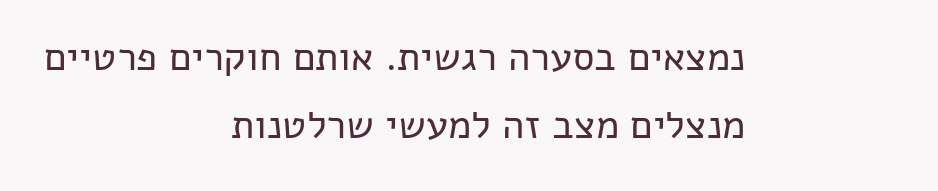נמצאים בסערה רגשית. אותם חוקרים פרטיים מנצלים מצב זה למעשי שרלטנות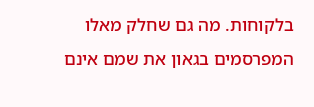בלקוחות. מה גם שחלק מאלו המפרסמים בגאון את שמם אינם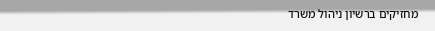מחזיקים ברשיון ניהול משרד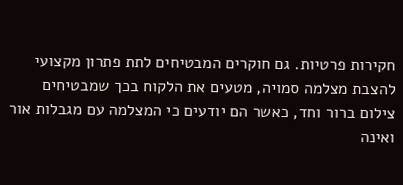חקירות פרטיות. גם חוקרים המבטיחים לתת פתרון מקצועי להצבת מצלמה סמויה, מטעים את הלקוח בכך שמבטיחים צילום ברור וחד, כאשר הם יודעים כי המצלמה עם מגבלות אור ואינה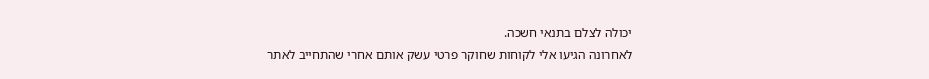יכולה לצלם בתנאי חשכה.
לאחרונה הגיעו אלי לקוחות שחוקר פרטי עשק אותם אחרי שהתחייב לאתר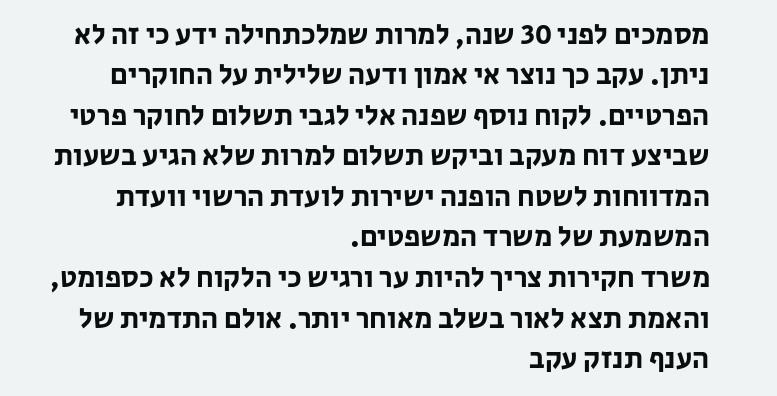מסמכים לפני 30 שנה, למרות שמלכתחילה ידע כי זה לא ניתן. עקב כך נוצר אי אמון ודעה שלילית על החוקרים הפרטיים. לקוח נוסף שפנה אלי לגבי תשלום לחוקר פרטי שביצע דוח מעקב וביקש תשלום למרות שלא הגיע בשעות המדווחות לשטח הופנה ישירות לועדת הרשוי וועדת המשמעת של משרד המשפטים.
משרד חקירות צריך להיות ער ורגיש כי הלקוח לא כספומט, והאמת תצא לאור בשלב מאוחר יותר. אולם התדמית של הענף תנזק עקב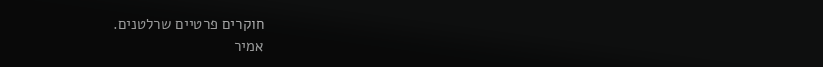חוקרים פרטיים שרלטנים.
אמיר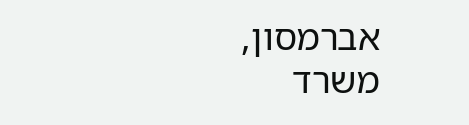אברמסון,
משרד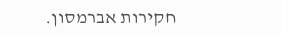חקירות אברמסון.